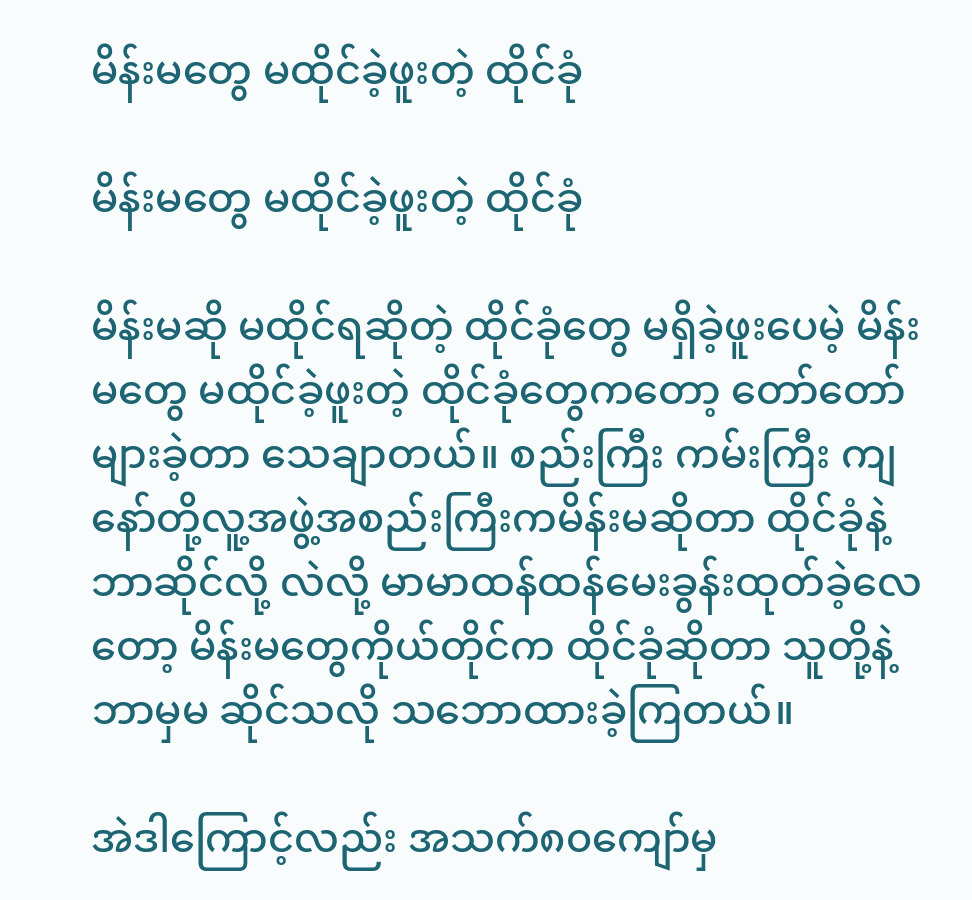မိန်းမတွေ မထိုင်ခဲ့ဖူးတဲ့ ထိုင်ခုံ

မိန်းမတွေ မထိုင်ခဲ့ဖူးတဲ့ ထိုင်ခုံ

မိန်းမဆို မထိုင်ရဆိုတဲ့ ထိုင်ခုံတွေ မရှိခဲ့ဖူးပေမဲ့ မိန်းမတွေ မထိုင်ခဲ့ဖူးတဲ့ ထိုင်ခုံတွေကတော့ တော်တော် များခဲ့တာ သေချာတယ်။ စည်းကြီး ကမ်းကြီး ကျနော်တို့လူ့အဖွဲ့အစည်းကြီးကမိန်းမဆိုတာ ထိုင်ခုံနဲ့ ဘာဆိုင်လို့ လဲလို့ မာမာထန်ထန်မေးခွန်းထုတ်ခဲ့လေတော့ မိန်းမတွေကိုယ်တိုင်က ထိုင်ခုံဆိုတာ သူတို့နဲ့ဘာမှမ ဆိုင်သလို သဘောထားခဲ့ကြတယ်။

အဲဒါကြောင့်လည်း အသက်၈၀ကျော်မှ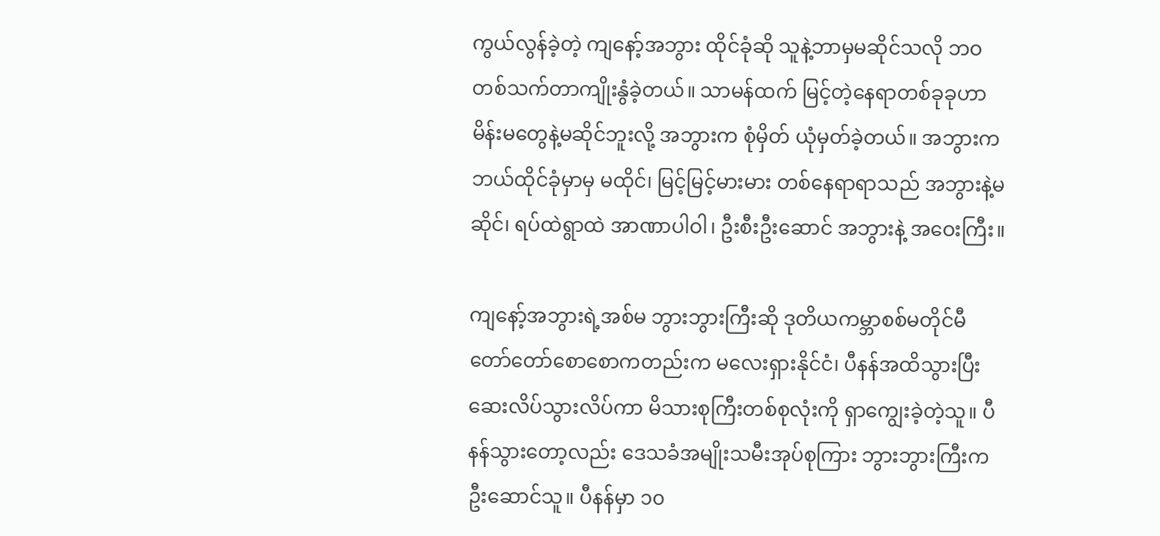ကွယ်လွန်ခဲ့တဲ့ ကျနော့်အဘွား ထိုင်ခုံဆို သူနဲ့ဘာမှမဆိုင်သလို ဘဝတစ်သက်တာကျိုးနွံခဲ့တယ်။ သာမန်ထက် မြင့်တဲ့နေရာတစ်ခုခုဟာ မိန်းမတွေနဲ့မဆိုင်ဘူးလို့ အဘွားက စုံမှိတ် ယုံမှတ်ခဲ့တယ်။ အဘွားက ဘယ်ထိုင်ခုံမှာမှ မထိုင်၊ မြင့်မြင့်မားမား တစ်နေရာရာသည် အဘွားနဲ့မဆိုင်၊ ရပ်ထဲရွာထဲ အာဏာပါဝါ၊ ဦးစီးဦးဆောင် အဘွားနဲ့ အဝေးကြီး။

ကျနော့်အဘွားရဲ့အစ်မ ဘွားဘွားကြီးဆို ဒုတိယကမ္ဘာစစ်မတိုင်မီ တော်တော်စောစောကတည်းက မလေးရှားနိုင်ငံ၊ ပီနန်အထိသွားပြီး ဆေးလိပ်သွားလိပ်ကာ မိသားစုကြီးတစ်စုလုံးကို ရှာကျွေးခဲ့တဲ့သူ။ ပီနန်သွားတော့လည်း ဒေသခံအမျိုးသမီးအုပ်စုကြား ဘွားဘွားကြီးက ဦးဆောင်သူ။ ပီနန်မှာ ၁၀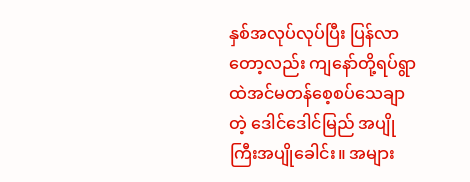နှစ်အလုပ်လုပ်ပြီး ပြန်လာတော့လည်း ကျနော်တို့ရပ်ရွာထဲအင်မတန်စေ့စပ်သေချာတဲ့ ဒေါင်ဒေါင်မြည် အပျိုကြီးအပျိုခေါင်း။ အများ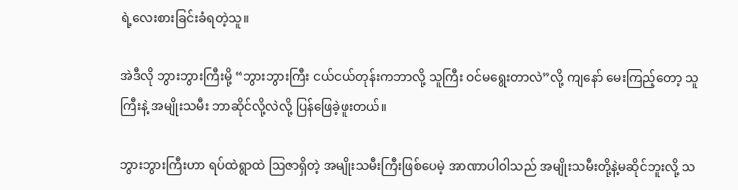ရဲ့လေးစားခြင်းခံရတဲ့သူ။

အဲဒီလို ဘွားဘွားကြီးမို့ “ဘွားဘွားကြီး ငယ်ငယ်တုန်းကဘာလို့ သူကြီး ဝင်မရွေးတာလဲ”လို့ ကျနော် မေးကြည့်တော့ သူကြီးနဲ့ အမျိုးသမီး ဘာဆိုင်လို့လဲလို့ ပြန်ဖြေခဲ့ဖူးတယ်။

ဘွားဘွားကြီးဟာ ရပ်ထဲရွာထဲ ဩဇာရှိတဲ့ အမျိုးသမီးကြီးဖြစ်ပေမဲ့ အာဏာပါဝါသည် အမျိုးသမီးတို့နဲ့မဆိုင်ဘူးလို့ သ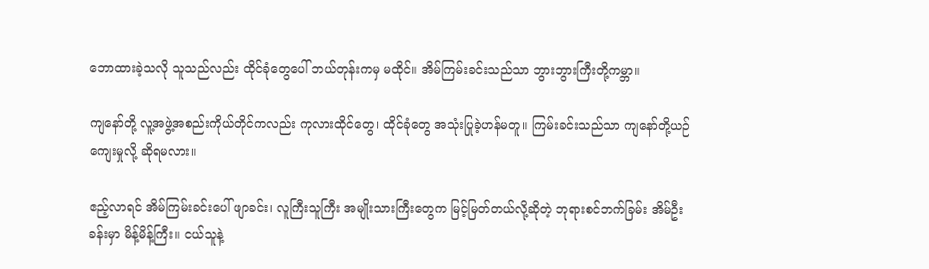ဘောထားခဲ့သလို သူသည်လည်း ထိုင်ခုံတွေပေါ် ဘယ်တုန်းကမှ မထိုင်။ အိမ်ကြမ်းခင်းသည်သာ ဘွားဘွားကြီးတို့ကမ္ဘာ။

ကျနော်တို့ လူ့အဖွဲ့အစည်းကိုယ်တိုင်ကလည်း ကုလားထိုင်တွေ၊ ထိုင်ခုံတွေ အသုံးပြုခဲ့ဟန်မတူ။ ကြမ်းခင်းသည်သာ ကျနော်တို့ယဉ်ကျေးမှုလို့ ဆိုရမလား။

ဧည့်လာရင် အိမ်ကြမ်းခင်းပေါ် ဖျာခင်း၊ လူကြီးသူကြီး အမျိုးသားကြီးတွေက မြင့်မြတ်တယ်လို့ဆိုတဲ့ ဘုရားစင်ဘက်ခြမ်း အိမ်ဦးခန်းမှာ မိန့်မိန့်ကြီး။ ငယ်သူနဲ့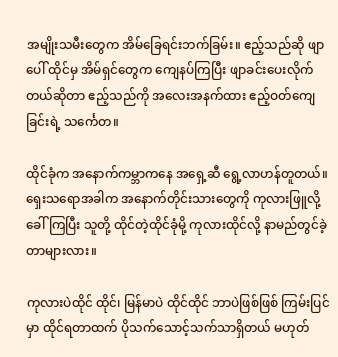အမျိုးသမီးတွေက အိမ်ခြေရင်းဘက်ခြမ်း။ ဧည့်သည်ဆို ဖျာပေါ် ထိုင်မှ အိမ်ရှင်တွေက ကျေနပ်ကြပြီး ဖျာခင်းပေးလိုက်တယ်ဆိုတာ ဧည့်သည်ကို အလေးအနက်ထား ဧည့်ဝတ်ကျေခြင်းရဲ့ သင်္ကေတ။

ထိုင်ခုံက အနောက်ကမ္ဘာကနေ အရှေ့ဆီ ရွေ့လာဟန်တူတယ်။ ရှေးသရောအခါက အနောက်တိုင်းသားတွေကို ကုလားဖြူလို့ခေါ်ကြပြီး သူတို့ ထိုင်တဲ့ထိုင်ခုံမို့ ကုလားထိုင်လို့ နာမည်တွင်ခဲ့တာများလား။

ကုလားပဲထိုင် ထိုင်၊ မြန်မာပဲ ထိုင်ထိုင် ဘာပဲဖြစ်ဖြစ် ကြမ်းပြင်မှာ ထိုင်ရတာထက် ပိုသက်သောင့်သက်သာရှိတယ် မဟုတ်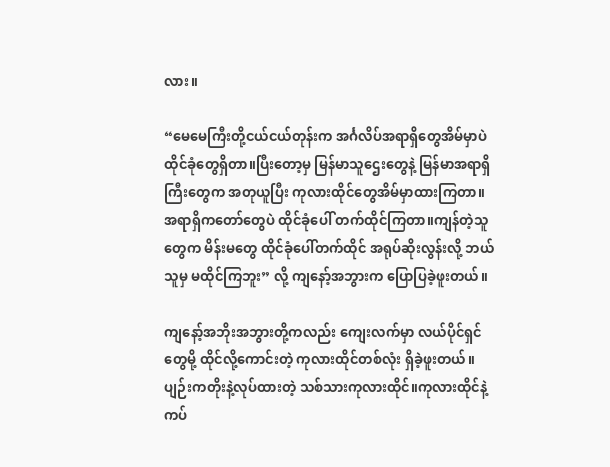လား။

“မေမေကြီးတို့ငယ်ငယ်တုန်းက အင်္ဂလိပ်အရာရှိတွေအိမ်မှာပဲ ထိုင်ခုံတွေရှိတာ။ပြီးတော့မှ မြန်မာသူဌေးတွေနဲ့ မြန်မာအရာရှိကြီးတွေက အတုယူပြီး ကုလားထိုင်တွေအိမ်မှာထားကြတာ။ အရာရှိကတော်တွေပဲ ထိုင်ခုံပေါ် တက်ထိုင်ကြတာ။ကျန်တဲ့သူတွေက မိန်းမတွေ ထိုင်ခုံပေါ်တက်ထိုင် အရုပ်ဆိုးလွန်းလို့ ဘယ်သူမှ မထိုင်ကြဘူး” လို့ ကျနော့်အဘွားက ပြောပြခဲ့ဖူးတယ်။

ကျနော့်အဘိုးအဘွားတို့ကလည်း ကျေးလက်မှာ လယ်ပိုင်ရှင်တွေမို့ ထိုင်လို့ကောင်းတဲ့ ကုလားထိုင်တစ်လုံး ရှိခဲ့ဖူးတယ်။ပျဉ်းကတိုးနဲ့လုပ်ထားတဲ့ သစ်သားကုလားထိုင်။ကုလားထိုင်နဲ့ကပ်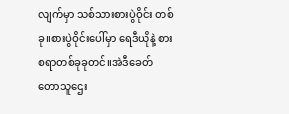လျက်မှာ သစ်သားစားပွဲဝိုင်း တစ်ခု။စားပွဲဝိုင်းပေါ်မှာ ရေဒီယိုနဲ့ စားစရာတစ်ခုခုတင်။အဲဒီခေတ် တောသူဌေး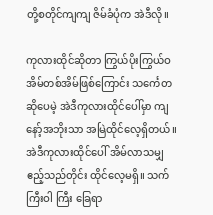တို့စတိုင်ကျကျ ဇိမ်ခံပုံက အဲဒီလို။

ကုလားထိုင်ဆိုတာ ကြွယ်ပိုးကြွယ်ဝ အိမ်တစ်အိမ်ဖြစ်ကြောင်း သင်္ကေတဆိုပေမဲ့ အဲဒီကုလားထိုင်ပေါ်မှာ ကျနော့်အဘိုးသာ အမြဲထိုင်လေ့ရှိတယ်။ အဲဒီကုလားထိုင်ပေါ် အိမ်လာသမျှ ဧည့်သည်တိုင်း ထိုင်လေ့မရှိ။ သက်ကြီးဝါ ကြီး ခြေရာ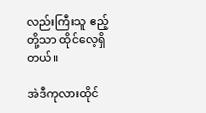လည်းကြီးသူ ဧည့်တို့သာ ထိုင်လေ့ရှိတယ်။

အဲဒီကုလားထိုင်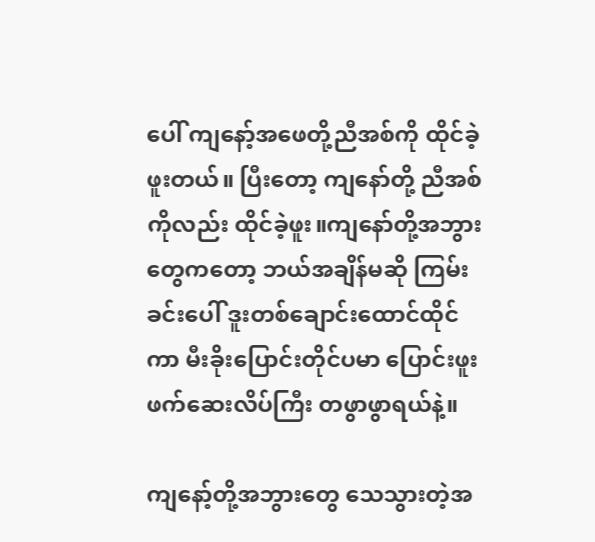ပေါ် ကျနော့်အဖေတို့ညီအစ်ကို ထိုင်ခဲ့ဖူးတယ်။ ပြီးတော့ ကျနော်တို့ ညီအစ်ကိုလည်း ထိုင်ခဲ့ဖူး။ကျနော်တို့အဘွားတွေကတော့ ဘယ်အချိန်မဆို ကြမ်းခင်းပေါ် ဒူးတစ်ချောင်းထောင်ထိုင်ကာ မီးခိုးပြောင်းတိုင်ပမာ ပြောင်းဖူးဖက်ဆေးလိပ်ကြီး တဖွာဖွာရယ်နဲ့။

ကျနော့်တို့အဘွားတွေ သေသွားတဲ့အ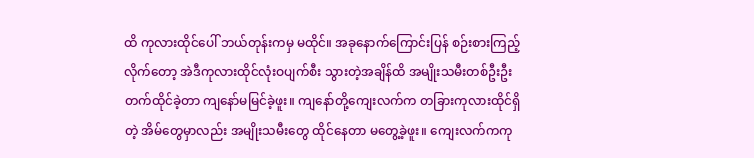ထိ ကုလားထိုင်ပေါ် ဘယ်တုန်းကမှ မထိုင်။ အခုနောက်ကြောင်းပြန် စဉ်းစားကြည့်လိုက်တော့ အဲဒီကုလားထိုင်လုံးဝပျက်စီး သွားတဲ့အချိန်ထိ အမျိုးသမီးတစ်ဦးဦး တက်ထိုင်ခဲ့တာ ကျနော်မမြင်ခဲ့ဖူး။ ကျနော်တို့ကျေးလက်က တခြားကုလားထိုင်ရှိတဲ့ အိမ်တွေမှာလည်း အမျိုးသမီးတွေ ထိုင်နေတာ မတွေ့ခဲ့ဖူး။ ကျေးလက်ကကု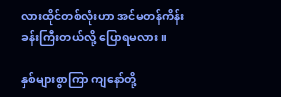လားထိုင်တစ်လုံးဟာ အင်မတန်ကိန်းခန်းကြီးတယ်လို့ ပြောရမလား။

နှစ်များစွာကြာ ကျနော်တို့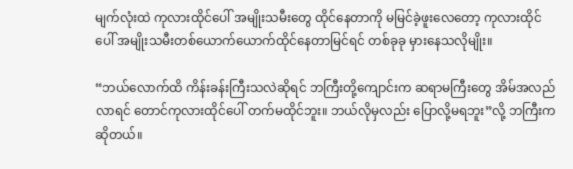မျက်လုံးထဲ ကုလားထိုင်ပေါ် အမျိုးသမီးတွေ ထိုင်နေတာကို မမြင်ခဲ့ဖူးလေတော့ ကုလားထိုင်ပေါ် အမျိုးသမီးတစ်ယောက်ယောက်ထိုင်နေတာမြင်ရင် တစ်ခုခု မှားနေသလိုမျိုး။

“ဘယ်လောက်ထိ ကိန်းခန်းကြီးသလဲဆိုရင် ဘကြီးတို့ကျောင်းက ဆရာမကြီးတွေ အိမ်အလည်လာရင် တောင်ကုလားထိုင်ပေါ် တက်မထိုင်ဘူး။ ဘယ်လိုမှလည်း ပြောလို့မရဘူး”လို့ ဘကြီးက ဆိုတယ်။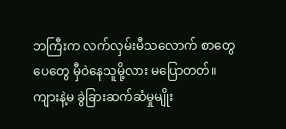ဘကြီးက လက်လှမ်းမီသလောက် စာတွေပေတွေ မှီဝဲနေသူမို့လား မပြောတတ်။ ကျားနဲ့မ ခွဲခြားဆက်ဆံမှုမျိုး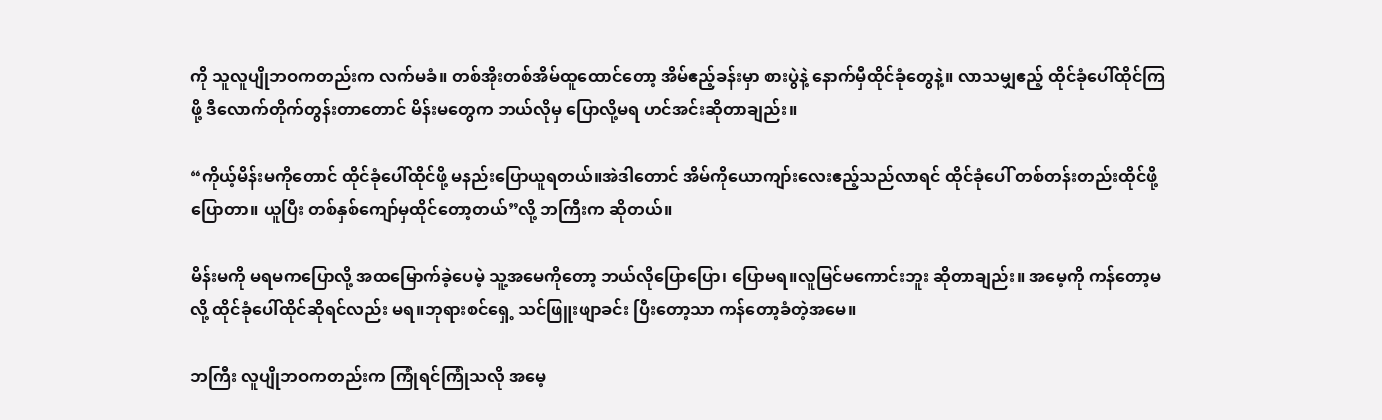ကို သူလူပျိုဘဝကတည်းက လက်မခံ။ တစ်အိုးတစ်အိမ်ထူထောင်တော့ အိမ်ဧည့်ခန်းမှာ စားပွဲနဲ့ နောက်မှီထိုင်ခုံတွေနဲ့။ လာသမျှဧည့် ထိုင်ခုံပေါ်ထိုင်ကြဖို့ ဒီလောက်တိုက်တွန်းတာတောင် မိန်းမတွေက ဘယ်လိုမှ ပြောလို့မရ ဟင်အင်းဆိုတာချည်း။

“ကိုယ့်မိန်းမကိုတောင် ထိုင်ခုံပေါ်ထိုင်ဖို့ မနည်းပြောယူရတယ်။အဲဒါတောင် အိမ်ကိုယောကျာ်းလေးဧည့်သည်လာရင် ထိုင်ခုံပေါ် တစ်တန်းတည်းထိုင်ဖို့ပြောတာ။ ယူပြီး တစ်နှစ်ကျော်မှထိုင်တော့တယ်”လို့ ဘကြီးက ဆိုတယ်။

မိန်းမကို မရမကပြောလို့ အထမြောက်ခဲ့ပေမဲ့ သူ့အမေကိုတော့ ဘယ်လိုပြောပြော၊ ပြောမရ။လူမြင်မကောင်းဘူး ဆိုတာချည်း။ အမေ့ကို ကန်တော့မလို့ ထိုင်ခုံပေါ်ထိုင်ဆိုရင်လည်း မရ။ဘုရားစင်ရှေ့ သင်ဖြူးဖျာခင်း ပြီးတော့သာ ကန်တော့ခံတဲ့အမေ။

ဘကြီး လူပျိုဘဝကတည်းက ကြုံရင်ကြုံသလို အမေ့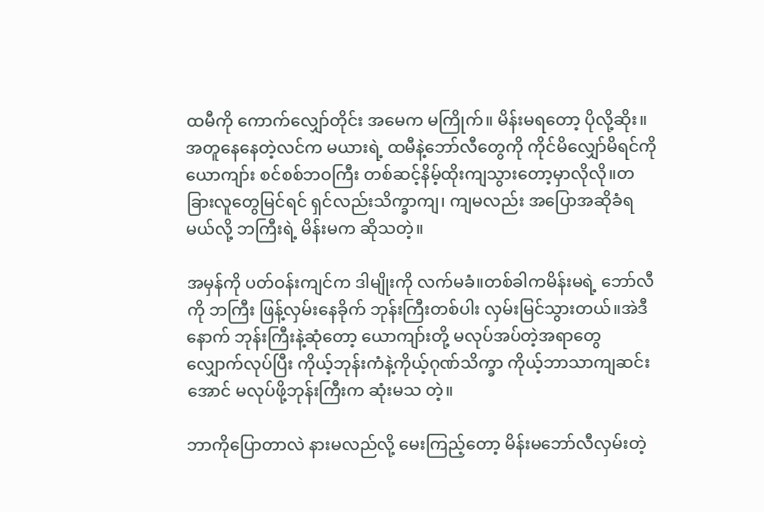ထမီကို ကောက်လျှော်တိုင်း အမေက မကြိုက်။ မိန်းမရတော့ ပိုလို့ဆိုး။အတူနေနေတဲ့လင်က မယားရဲ့ ထမီနဲ့ဘော်လီတွေကို ကိုင်မိလျှော်မိရင်ကို ယောကျာ်း စင်စစ်ဘဝကြီး တစ်ဆင့်နိမ့်ထိုးကျသွားတော့မှာလိုလို။တခြားလူတွေမြင်ရင် ရှင်လည်းသိက္ခာကျ၊ ကျမလည်း အပြောအဆိုခံရမယ်လို့ ဘကြီးရဲ့ မိန်းမက ဆိုသတဲ့။

အမှန်ကို ပတ်ဝန်းကျင်က ဒါမျိုးကို လက်မခံ။တစ်ခါကမိန်းမရဲ့ ဘော်လီကို ဘကြီး ဖြန့်လှမ်းနေခိုက် ဘုန်းကြီးတစ်ပါး လှမ်းမြင်သွားတယ်။အဲဒီနောက် ဘုန်းကြီးနဲ့ဆုံတော့ ယောကျာ်းတို့ မလုပ်အပ်တဲ့အရာတွေ လျှောက်လုပ်ပြီး ကိုယ့်ဘုန်းကံနဲ့ကိုယ့်ဂုဏ်သိက္ခာ ကိုယ့်ဘာသာကျဆင်းအောင် မလုပ်ဖို့ဘုန်းကြီးက ဆုံးမသ တဲ့။

ဘာကိုပြောတာလဲ နားမလည်လို့ မေးကြည့်တော့ မိန်းမဘော်လီလှမ်းတဲ့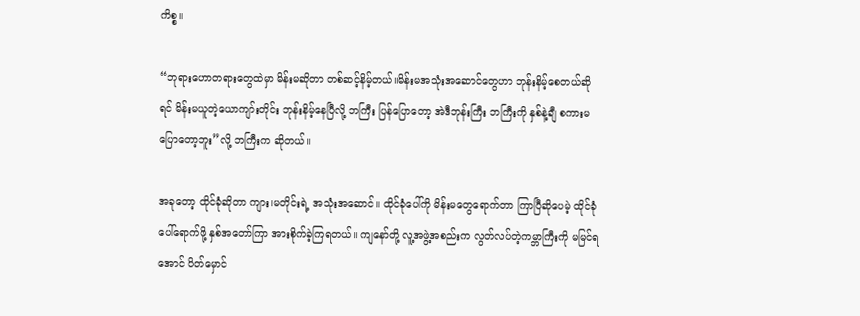ကိစ္စ။

“ဘုရားဟောတရားတွေထဲမှာ မိန်းမဆိုတာ တစ်ဆင့်နိမ့်တယ်။မိန်းမအသုံးအဆောင်တွေဟာ ဘုန်းနိမ့်စေတယ်ဆိုရင် မိန်းမယူတဲ့ယောကျာ်းတိုင်း ဘုန်းနိမ့်နေပြီလို့ ဘကြီး ပြန်ပြောတော့ အဲဒီဘုန်းကြီး ဘကြီးကို နှစ်နဲ့ချီ စကားမပြောတော့ဘူး”လို့ ဘကြီးက ဆိုတယ်။

အခုတော့ ထိုင်ခုံဆိုတာ ကျား၊မတိုင်းရဲ့ အသုံးအဆောင်။ ထိုင်ခုံပေါ်ကို မိန်းမတွေရောက်တာ ကြာပြီဆိုပေမဲ့ ထိုင်ခုံပေါ်ရောက်ဖို့ နှစ်အတော်ကြာ အားစိုက်ခဲ့ကြရတယ်။ ကျနော်တို့ လူ့အဖွဲ့အစည်းက လွတ်လပ်တဲ့ကမ္ဘာကြီးကို မမြင်ရအောင် ပိတ်မှောင်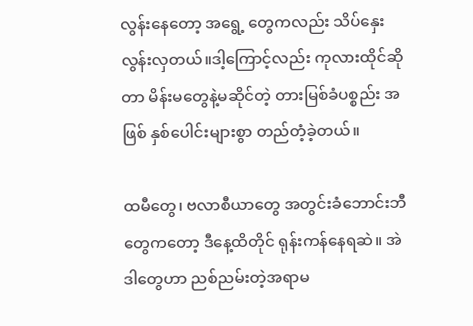လွန်းနေတော့ အရွေ့ တွေကလည်း သိပ်နှေးလွန်းလှတယ်။ဒါ့ကြောင့်လည်း ကုလားထိုင်ဆိုတာ မိန်းမတွေနဲ့မဆိုင်တဲ့ တားမြစ်ခံပစ္စည်း အဖြစ် နှစ်ပေါင်းများစွာ တည်တံ့ခဲ့တယ်။

ထမီတွေ၊ ဗလာစီယာတွေ အတွင်းခံဘောင်းဘီတွေကတော့ ဒီနေ့ထိတိုင် ရုန်းကန်နေရဆဲ။ အဲဒါတွေဟာ ညစ်ညမ်းတဲ့အရာမ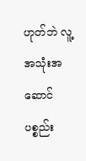ဟုတ်ဘဲ လူ့အသုံးအဆောင် ပစ္စည်း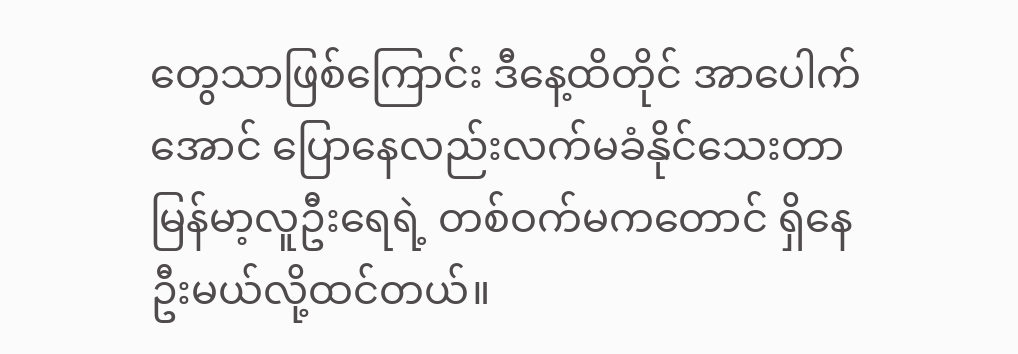တွေသာဖြစ်ကြောင်း ဒီနေ့ထိတိုင် အာပေါက်အောင် ပြောနေလည်းလက်မခံနိုင်သေးတာ မြန်မာ့လူဦးရေရဲ့ တစ်ဝက်မကတောင် ရှိနေဦးမယ်လို့ထင်တယ်။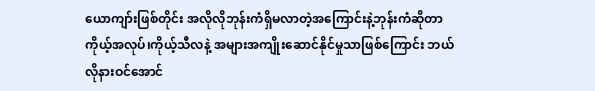ယောကျာ်းဖြစ်တိုင်း အလိုလိုဘုန်းကံရှိမလာတဲ့အကြောင်းနဲ့ဘုန်းကံဆိုတာ ကိုယ့်အလုပ်၊ကိုယ့်သီလနဲ့ အများအကျိုးဆောင်နိုင်မှုသာဖြစ်ကြောင်း ဘယ်လိုနားဝင်အောင်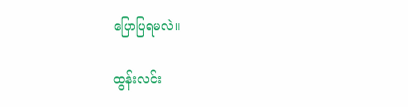ပြောပြရမလဲ။

ထွန်းလင်း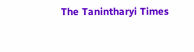The Tanintharyi Times